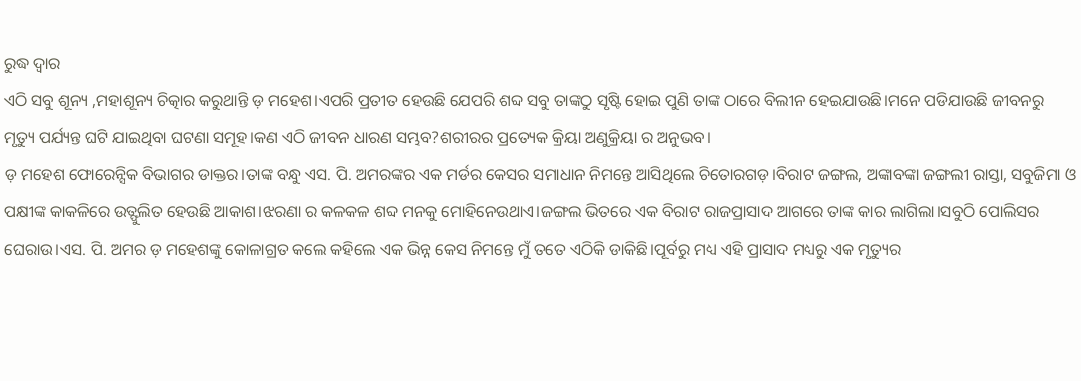ରୁଦ୍ଧ ଦ୍ୱାର
ଏଠି ସବୁ ଶୂନ୍ୟ ,ମହାଶୂନ୍ୟ ଚିତ୍କାର କରୁଥାନ୍ତି ଡ଼ ମହେଶ।ଏପରି ପ୍ରତୀତ ହେଉଛି ଯେପରି ଶବ୍ଦ ସବୁ ତାଙ୍କଠୁ ସୃଷ୍ଟି ହୋଇ ପୁଣି ତାଙ୍କ ଠାରେ ବିଲୀନ ହେଇଯାଉଛି।ମନେ ପଡିଯାଉଛି ଜୀବନରୁ ମୃତ୍ୟୁ ପର୍ଯ୍ୟନ୍ତ ଘଟି ଯାଇଥିବା ଘଟଣା ସମୂହ।କଣ ଏଠି ଜୀବନ ଧାରଣ ସମ୍ଭବ?ଶରୀରର ପ୍ରତ୍ୟେକ କ୍ରିୟା ଅଣୁକ୍ରିୟା ର ଅନୁଭବ।
ଡ଼ ମହେଶ ଫୋରେନ୍ସିକ ବିଭାଗର ଡାକ୍ତର।ତାଙ୍କ ବନ୍ଧୁ ଏସ. ପି. ଅମରଙ୍କର ଏକ ମର୍ଡର କେସର ସମାଧାନ ନିମନ୍ତେ ଆସିଥିଲେ ଚିତୋରଗଡ଼।ବିରାଟ ଜଙ୍ଗଲ, ଅଙ୍କାବଙ୍କା ଜଙ୍ଗଲୀ ରାସ୍ତା, ସବୁଜିମା ଓ ପକ୍ଷୀଙ୍କ କାକଳିରେ ଉତ୍ଫୁଲିତ ହେଉଛି ଆକାଶ।ଝରଣା ର କଳକଳ ଶବ୍ଦ ମନକୁ ମୋହିନେଉଥାଏ।ଜଙ୍ଗଲ ଭିତରେ ଏକ ବିରାଟ ରାଜପ୍ରାସାଦ ଆଗରେ ତାଙ୍କ କାର ଲାଗିଲା।ସବୁଠି ପୋଲିସର ଘେରାଉ।ଏସ. ପି. ଅମର ଡ଼ ମହେଶଙ୍କୁ କୋଳାଗ୍ରତ କଲେ କହିଲେ ଏକ ଭିନ୍ନ କେସ ନିମନ୍ତେ ମୁଁ ତତେ ଏଠିକି ଡାକିଛି।ପୂର୍ବରୁ ମଧ୍ୟ ଏହି ପ୍ରାସାଦ ମଧ୍ୟରୁ ଏକ ମୃତ୍ୟୁର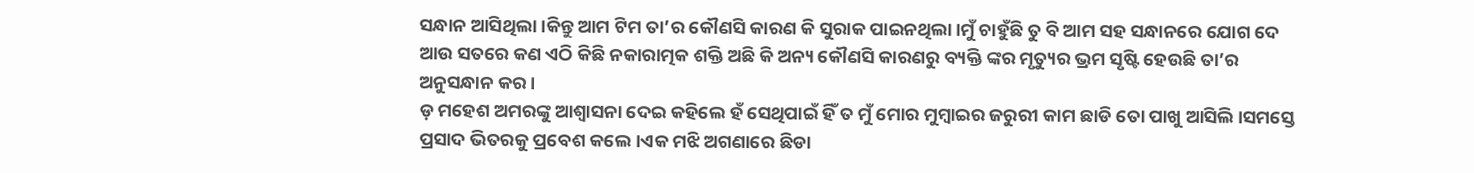ସନ୍ଧାନ ଆସିଥିଲା।କିନ୍ତୁ ଆମ ଟିମ ତା’ର କୌଣସି କାରଣ କି ସୁରାକ ପାଇନଥିଲା।ମୁଁ ଚାହୁଁଛି ତୁ ବି ଆମ ସହ ସନ୍ଧାନରେ ଯୋଗ ଦେ ଆଉ ସତରେ କଣ ଏଠି କିଛି ନକାରାତ୍ମକ ଶକ୍ତି ଅଛି କି ଅନ୍ୟ କୌଣସି କାରଣରୁ ବ୍ୟକ୍ତି ଙ୍କର ମୃତ୍ୟୁର ଭ୍ରମ ସୃଷ୍ଟି ହେଉଛି ତା’ର ଅନୁସନ୍ଧାନ କର।
ଡ଼ ମହେଶ ଅମରଙ୍କୁ ଆଶ୍ୱାସନା ଦେଇ କହିଲେ ହଁ ସେଥିପାଇଁ ହିଁ ତ ମୁଁ ମୋର ମୁମ୍ବାଇର ଜରୁରୀ କାମ ଛାଡି ତୋ ପାଖୁ ଆସିଲି।ସମସ୍ତେ ପ୍ରସାଦ ଭିତରକୁ ପ୍ରବେଶ କଲେ।ଏକ ମଝି ଅଗଣାରେ ଛିଡା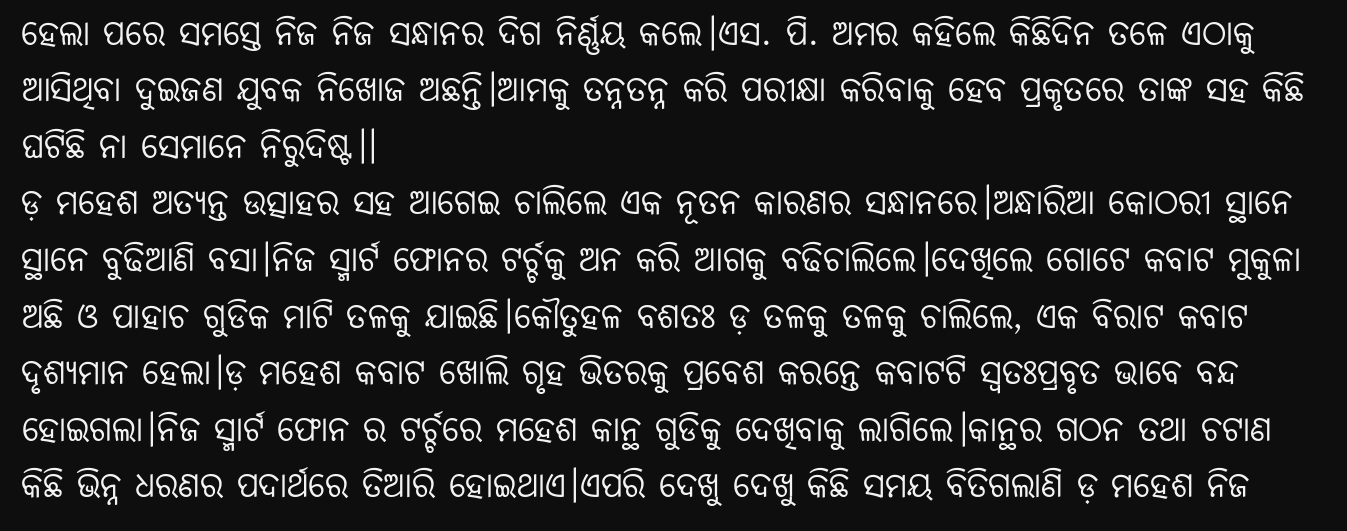ହେଲା ପରେ ସମସ୍ତେ ନିଜ ନିଜ ସନ୍ଧାନର ଦିଗ ନିର୍ଣ୍ଣୟ କଲେ।ଏସ. ପି. ଅମର କହିଲେ କିଛିଦିନ ତଳେ ଏଠାକୁ ଆସିଥିବା ଦୁଇଜଣ ଯୁବକ ନିଖୋଜ ଅଛନ୍ତି।ଆମକୁ ତନ୍ନତନ୍ନ କରି ପରୀକ୍ଷା କରିବାକୁ ହେବ ପ୍ରକୃତରେ ତାଙ୍କ ସହ କିଛି ଘଟିଛି ନା ସେମାନେ ନିରୁଦିଷ୍ଟ।।
ଡ଼ ମହେଶ ଅତ୍ୟନ୍ତ ଉତ୍ସାହର ସହ ଆଗେଇ ଚାଲିଲେ ଏକ ନୂତନ କାରଣର ସନ୍ଧାନରେ।ଅନ୍ଧାରିଆ କୋଠରୀ ସ୍ଥାନେ ସ୍ଥାନେ ବୁଢିଆଣି ବସା।ନିଜ ସ୍ମାର୍ଟ ଫୋନର ଟର୍ଚ୍ଚକୁ ଅନ କରି ଆଗକୁ ବଢିଚାଲିଲେ।ଦେଖିଲେ ଗୋଟେ କବାଟ ମୁକୁଳା ଅଛି ଓ ପାହାଚ ଗୁଡିକ ମାଟି ତଳକୁ ଯାଇଛି।କୌତୁହଳ ବଶତଃ ଡ଼ ତଳକୁ ତଳକୁ ଚାଲିଲେ, ଏକ ବିରାଟ କବାଟ ଦୃଶ୍ୟମାନ ହେଲା।ଡ଼ ମହେଶ କବାଟ ଖୋଲି ଗୃହ ଭିତରକୁ ପ୍ରବେଶ କରନ୍ତେ କବାଟଟି ସ୍ବତଃପ୍ରବୃତ ଭାବେ ବନ୍ଦ ହୋଇଗଲା।ନିଜ ସ୍ମାର୍ଟ ଫୋନ ର ଟର୍ଚ୍ଚରେ ମହେଶ କାନ୍ଥ ଗୁଡିକୁ ଦେଖିବାକୁ ଲାଗିଲେ।କାନ୍ଥର ଗଠନ ତଥା ଚଟାଣ କିଛି ଭିନ୍ନ ଧରଣର ପଦାର୍ଥରେ ତିଆରି ହୋଇଥାଏ।ଏପରି ଦେଖୁ ଦେଖୁ କିଛି ସମୟ ବିତିଗଲାଣି ଡ଼ ମହେଶ ନିଜ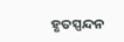ହୃତସ୍ପନ୍ଦନ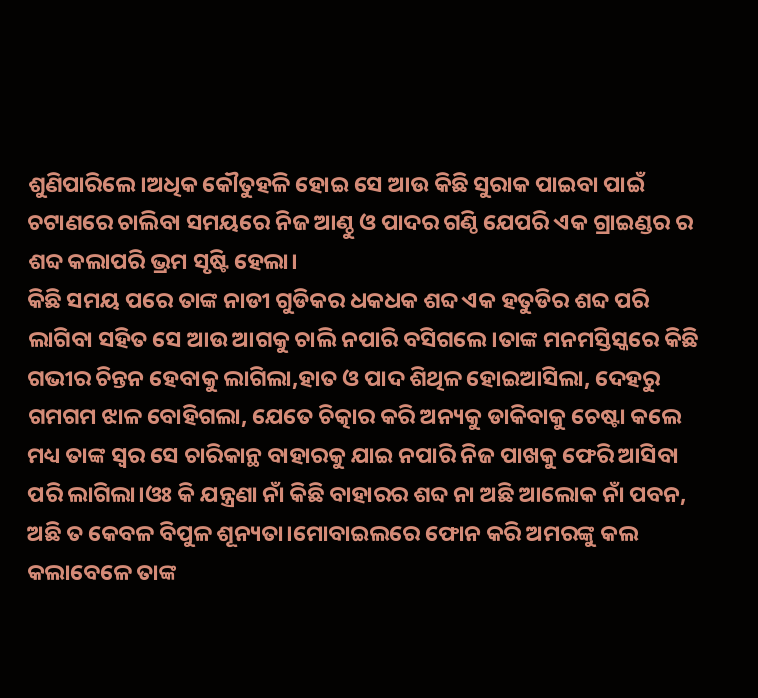ଶୁଣିପାରିଲେ।ଅଧିକ କୌତୁହଳି ହୋଇ ସେ ଆଉ କିଛି ସୁରାକ ପାଇବା ପାଇଁ ଚଟାଣରେ ଚାଲିବା ସମୟରେ ନିଜ ଆଣ୍ଠୁ ଓ ପାଦର ଗଣ୍ଠି ଯେପରି ଏକ ଗ୍ରାଇଣ୍ଡର ର ଶବ୍ଦ କଲାପରି ଭ୍ରମ ସୃଷ୍ଟି ହେଲା।
କିଛି ସମୟ ପରେ ତାଙ୍କ ନାଡୀ ଗୁଡିକର ଧକଧକ ଶବ୍ଦ ଏକ ହତୁଡିର ଶବ୍ଦ ପରି ଲାଗିବା ସହିତ ସେ ଆଉ ଆଗକୁ ଚାଲି ନପାରି ବସିଗଲେ।ତାଙ୍କ ମନମସ୍ତିସ୍କରେ କିଛି ଗଭୀର ଚିନ୍ତନ ହେବାକୁ ଲାଗିଲା,ହାତ ଓ ପାଦ ଶିଥିଳ ହୋଇଆସିଲା, ଦେହରୁ ଗମଗମ ଝାଳ ବୋହିଗଲା, ଯେତେ ଚିତ୍କାର କରି ଅନ୍ୟକୁ ଡାକିବାକୁ ଚେଷ୍ଟା କଲେ ମଧ୍ୟ ତାଙ୍କ ସ୍ୱର ସେ ଚାରିକାନ୍ଥ ବାହାରକୁ ଯାଇ ନପାରି ନିଜ ପାଖକୁ ଫେରି ଆସିବା ପରି ଲାଗିଲା।ଓଃ କି ଯନ୍ତ୍ରଣା ନାଁ କିଛି ବାହାରର ଶବ୍ଦ ନା ଅଛି ଆଲୋକ ନାଁ ପବନ, ଅଛି ତ କେବଳ ବିପୁଳ ଶୂନ୍ୟତା।ମୋବାଇଲରେ ଫୋନ କରି ଅମରଙ୍କୁ କଲ କଲାବେଳେ ତାଙ୍କ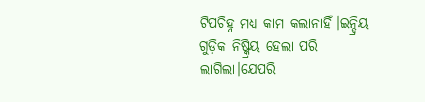ଟିପଚିହ୍ନ ମଧ୍ୟ କାମ କଲାନାହିଁ।ଇନ୍ଦ୍ରିୟ ଗୁଡ଼ିକ ନିଷ୍କ୍ରିୟ ହେଲା ପରି ଲାଗିଲା।ଯେପରି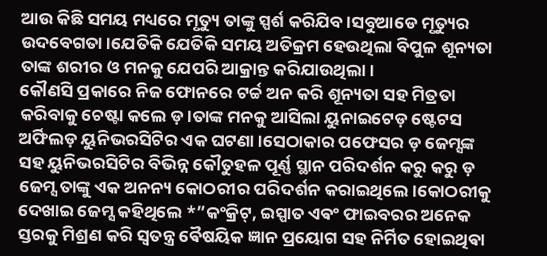ଆଉ କିଛି ସମୟ ମଧ୍ୟରେ ମୃତ୍ୟୁ ତାଙ୍କୁ ସ୍ପର୍ଶ କରିଯିବ।ସବୁଆଡେ ମୃତ୍ୟୁର ଉଦବେଗତା।ଯେତିକି ଯେତିକି ସମୟ ଅତିକ୍ରମ ହେଉଥିଲା ବିପୁଳ ଶୂନ୍ୟତା ତାଙ୍କ ଶରୀର ଓ ମନକୁ ଯେପରି ଆକ୍ରାନ୍ତ କରିଯାଉଥିଲା।
କୌଣସି ପ୍ରକାରେ ନିଜ ଫୋନରେ ଟର୍ଚ୍ଚ ଅନ କରି ଶୂନ୍ୟତା ସହ ମିତ୍ରତା କରିବାକୁ ଚେଷ୍ଟା କଲେ ଡ଼।ତାଙ୍କ ମନକୁ ଆସିଲା ୟୁନାଇଟେଡ଼ ଷ୍ଟେଟସ ଅର୍ଫିଲଡ଼ ୟୁନିଭରସିଟିର ଏକ ଘଟଣା।ସେଠାକାର ପଫେସର ଡ଼ ଜେମ୍ସଙ୍କ ସହ ୟୁନିଭରସିଟିର ବିଭିନ୍ନ କୌତୁହଳ ପୂର୍ଣ୍ଣ ସ୍ଥାନ ପରିଦର୍ଶନ କରୁ କରୁ ଡ଼ ଜେମ୍ସ ତାଙ୍କୁ ଏକ ଅନନ୍ୟ କୋଠରୀର ପରିଦର୍ଶନ କରାଇଥିଲେ।କୋଠରୀକୁ ଦେଖାଇ ଜେମ୍ସ କହିଥିଲେ *”କଂକ୍ରିଟ୍, ଇସ୍ପାତ ଏଵଂ ଫାଇବରର ଅନେକ ସ୍ତରକୁ ମିଶ୍ରଣ କରି ସ୍ୱତନ୍ତ୍ର ଵୈଷୟିକ ଜ୍ଞାନ ପ୍ରୟୋଗ ସହ ନିର୍ମିତ ହୋଇଥିଵା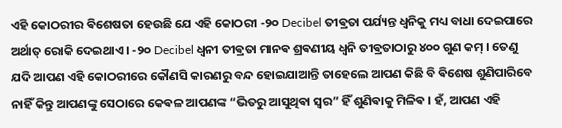ଏହି କୋଠରୀର ଵିଶେଷତା ହେଉଛି ଯେ ଏହି କୋଠରୀ -୨୦ Decibel ତୀଵ୍ରତା ପର୍ଯ୍ୟନ୍ତ ଧ୍ୱନିକୁ ମଧ୍ୟ ବାଧା ଦେଇପାରେ ଅର୍ଥାତ୍ ରୋକି ଦେଇଥାଏ । -୨୦ Decibel ଧ୍ଵନୀ ତୀଵ୍ରତା ମାନଵ ଶ୍ରଵଣୀୟ ଧ୍ଵନି ତୀଵ୍ରତାଠାରୁ ୪୦୦ ଗୁଣ କମ୍ । ତେଣୁ ଯଦି ଆପଣ ଏହି କୋଠରୀରେ କୌଣସି କାରଣରୁ ବନ୍ଦ ହୋଇଯାଆନ୍ତି ତାହେଲେ ଆପଣ କିଛି ବି ଵିଶେଷ ଶୁଣିପାରିବେ ନାହିଁ କିନ୍ତୁ ଆପଣଙ୍କୁ ସେଠାରେ କେଵଳ ଆପଣଙ୍କ “ଭିତରୁ ଆସୁଥିଵା ସ୍ୱର” ହିଁ ଶୁଣିଵାକୁ ମିଳିଵ । ହଁ, ଆପଣ ଏହି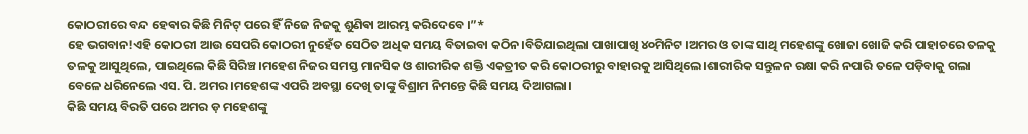କୋଠରୀରେ ବନ୍ଦ ହେଵାର କିଛି ମିନିଟ୍ ପରେ ହିଁ ନିଜେ ନିଜକୁ ଶୁଣିଵା ଆରମ୍ଭ କରିଦେବେ ।”*
ହେ ଭଗବାନ!ଏହି କୋଠରୀ ଆଉ ସେପରି କୋଠରୀ ନୁହେଁତ ସେଠିତ ଅଧିକ ସମୟ ବିତାଇବା କଠିନ।ବିତିଯାଇଥିଲା ପାଖାପାଖି ୪୦ମିନିଟ ।ଅମର ଓ ତାଙ୍କ ସାଥି ମହେଶଙ୍କୁ ଖୋଜା ଖୋଜି କରି ପାହାଚରେ ତଳକୁ ତଳକୁ ଆସୁଥିଲେ, ପାଇଥିଲେ କିଛି ସିରିଞ୍ଚ।ମହେଶ ନିଜର ସମସ୍ତ ମାନସିକ ଓ ଶାରୀରିକ ଶକ୍ତି ଏକତ୍ରୀତ କରି କୋଠରୀରୁ ବାହାରକୁ ଆସିଥିଲେ।ଶାରୀରିକ ସନ୍ତୁଳନ ରକ୍ଷା କରି ନପାରି ତଳେ ପଡ଼ିବାକୁ ଗଲା ବେଳେ ଧରିନେଲେ ଏସ. ପି. ଅମର।ମହେଶଙ୍କ ଏପରି ଅବସ୍ଥା ଦେଖି ତାଙ୍କୁ ବିଶ୍ରାମ ନିମନ୍ତେ କିଛି ସମୟ ଦିଆଗଲା।
କିଛି ସମୟ ବିରତି ପରେ ଅମର ଡ଼ ମହେଶଙ୍କୁ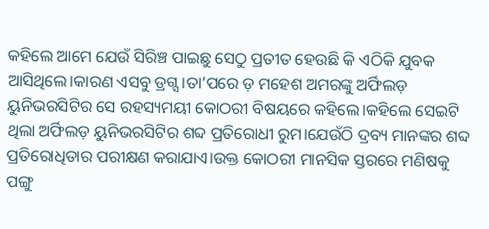କହିଲେ ଆମେ ଯେଉଁ ସିରିଞ୍ଚ ପାଇଛୁ ସେଠୁ ପ୍ରତୀତ ହେଉଛି କି ଏଠିକି ଯୁବକ ଆସିଥିଲେ।କାରଣ ଏସବୁ ଡ୍ରଗ୍ସ।ତା’ପରେ ଡ଼ ମହେଶ ଅମରଙ୍କୁ ଅର୍ଫିଲଡ଼ ୟୁନିଭରସିଟିର ସେ ରହସ୍ୟମୟୀ କୋଠରୀ ବିଷୟରେ କହିଲେ।କହିଲେ ସେଇଟି ଥିଲା ଅର୍ଫିଲଡ଼ ୟୁନିଭରସିଟିର ଶବ୍ଦ ପ୍ରତିରୋଧୀ ରୁମ।ଯେଉଁଠି ଦ୍ରବ୍ୟ ମାନଙ୍କର ଶବ୍ଦ ପ୍ରତିରୋଧିତାର ପରୀକ୍ଷଣ କରାଯାଏ।ଉକ୍ତ କୋଠରୀ ମାନସିକ ସ୍ତରରେ ମଣିଷକୁ ପଙ୍ଗୁ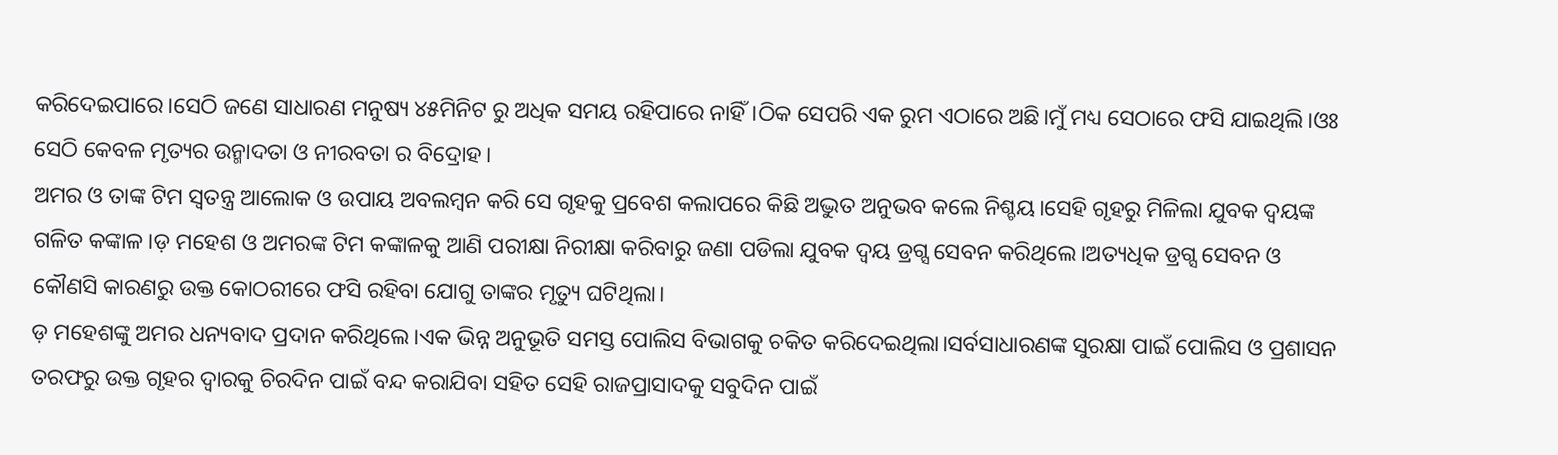କରିଦେଇପାରେ।ସେଠି ଜଣେ ସାଧାରଣ ମନୁଷ୍ୟ ୪୫ମିନିଟ ରୁ ଅଧିକ ସମୟ ରହିପାରେ ନାହିଁ।ଠିକ ସେପରି ଏକ ରୁମ ଏଠାରେ ଅଛି।ମୁଁ ମଧ୍ୟ ସେଠାରେ ଫସି ଯାଇଥିଲି।ଓଃ ସେଠି କେବଳ ମୃତ୍ୟର ଉନ୍ମାଦତା ଓ ନୀରବତା ର ବିଦ୍ରୋହ।
ଅମର ଓ ତାଙ୍କ ଟିମ ସ୍ୱତନ୍ତ୍ର ଆଲୋକ ଓ ଉପାୟ ଅବଲମ୍ବନ କରି ସେ ଗୃହକୁ ପ୍ରବେଶ କଲାପରେ କିଛି ଅଦ୍ଭୁତ ଅନୁଭବ କଲେ ନିଶ୍ଚୟ।ସେହି ଗୃହରୁ ମିଳିଲା ଯୁବକ ଦ୍ବୟଙ୍କ ଗଳିତ କଙ୍କାଳ।ଡ଼ ମହେଶ ଓ ଅମରଙ୍କ ଟିମ କଙ୍କାଳକୁ ଆଣି ପରୀକ୍ଷା ନିରୀକ୍ଷା କରିବାରୁ ଜଣା ପଡିଲା ଯୁବକ ଦ୍ବୟ ଡ୍ରଗ୍ସ ସେବନ କରିଥିଲେ।ଅତ୍ୟଧିକ ଡ୍ରଗ୍ସ ସେବନ ଓ କୌଣସି କାରଣରୁ ଉକ୍ତ କୋଠରୀରେ ଫସି ରହିବା ଯୋଗୁ ତାଙ୍କର ମୃତ୍ୟୁ ଘଟିଥିଲା।
ଡ଼ ମହେଶଙ୍କୁ ଅମର ଧନ୍ୟବାଦ ପ୍ରଦାନ କରିଥିଲେ।ଏକ ଭିନ୍ନ ଅନୁଭୂତି ସମସ୍ତ ପୋଲିସ ବିଭାଗକୁ ଚକିତ କରିଦେଇଥିଲା।ସର୍ବସାଧାରଣଙ୍କ ସୁରକ୍ଷା ପାଇଁ ପୋଲିସ ଓ ପ୍ରଶାସନ ତରଫରୁ ଉକ୍ତ ଗୃହର ଦ୍ଵାରକୁ ଚିରଦିନ ପାଇଁ ବନ୍ଦ କରାଯିବା ସହିତ ସେହି ରାଜପ୍ରାସାଦକୁ ସବୁଦିନ ପାଇଁ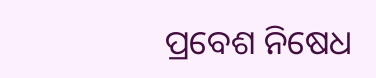ପ୍ରବେଶ ନିଷେଧ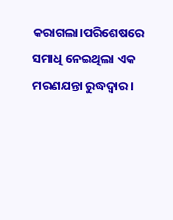କରାଗଲା।ପରିଶେଷରେ ସମାଧି ନେଇଥିଲା ଏକ ମରଣଯନ୍ତା ରୁଦ୍ଧଦ୍ୱାର।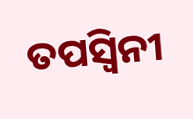ତପସ୍ୱିନୀ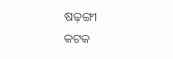ଷଢ଼ଙ୍ଗୀ
କଟକ